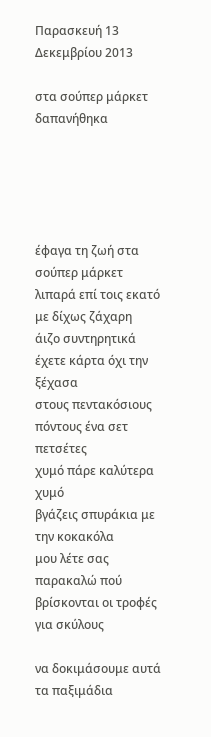Παρασκευή 13 Δεκεμβρίου 2013

στα σούπερ μάρκετ δαπανήθηκα





έφαγα τη ζωή στα σούπερ μάρκετ
λιπαρά επί τοις εκατό με δίχως ζάχαρη
άιζο συντηρητικά έχετε κάρτα όχι την ξέχασα
στους πεντακόσιους πόντους ένα σετ πετσέτες
χυμό πάρε καλύτερα χυμό
βγάζεις σπυράκια με την κοκακόλα
μου λέτε σας παρακαλώ πού
βρίσκονται οι τροφές για σκύλους

να δοκιμάσουμε αυτά τα παξιμάδια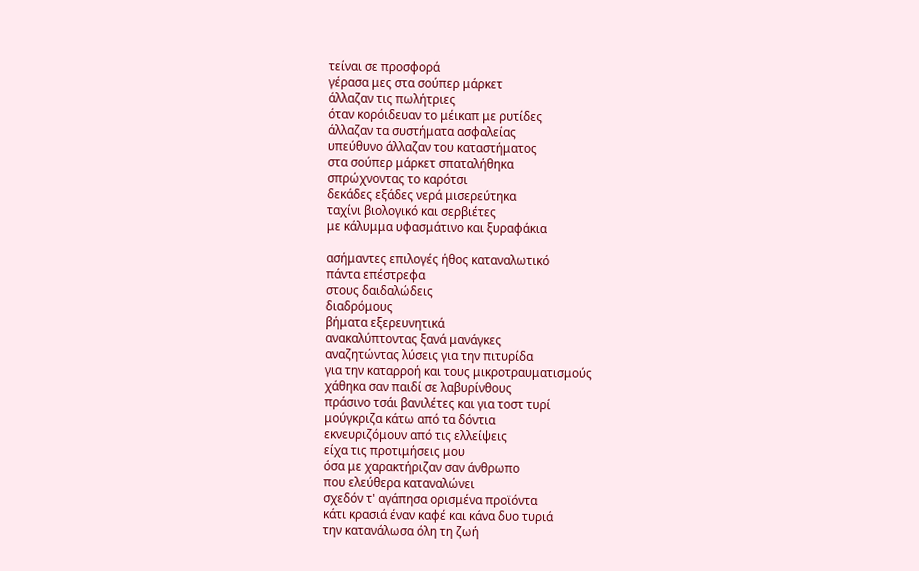τείναι σε προσφορά
γέρασα μες στα σούπερ μάρκετ
άλλαζαν τις πωλήτριες
όταν κορόιδευαν το μέικαπ με ρυτίδες
άλλαζαν τα συστήματα ασφαλείας
υπεύθυνο άλλαζαν του καταστήματος
στα σούπερ μάρκετ σπαταλήθηκα
σπρώχνοντας το καρότσι
δεκάδες εξάδες νερά μισερεύτηκα
ταχίνι βιολογικό και σερβιέτες
με κάλυμμα υφασμάτινο και ξυραφάκια

ασήμαντες επιλογές ήθος καταναλωτικό
πάντα επέστρεφα
στους δαιδαλώδεις
διαδρόμους
βήματα εξερευνητικά
ανακαλύπτοντας ξανά μανάγκες
αναζητώντας λύσεις για την πιτυρίδα
για την καταρροή και τους μικροτραυματισμούς
χάθηκα σαν παιδί σε λαβυρίνθους
πράσινο τσάι βανιλέτες και για τοστ τυρί
μούγκριζα κάτω από τα δόντια
εκνευριζόμουν από τις ελλείψεις
είχα τις προτιμήσεις μου
όσα με χαρακτήριζαν σαν άνθρωπο
που ελεύθερα καταναλώνει
σχεδόν τ' αγάπησα ορισμένα προϊόντα
κάτι κρασιά έναν καφέ και κάνα δυο τυριά
την κατανάλωσα όλη τη ζωή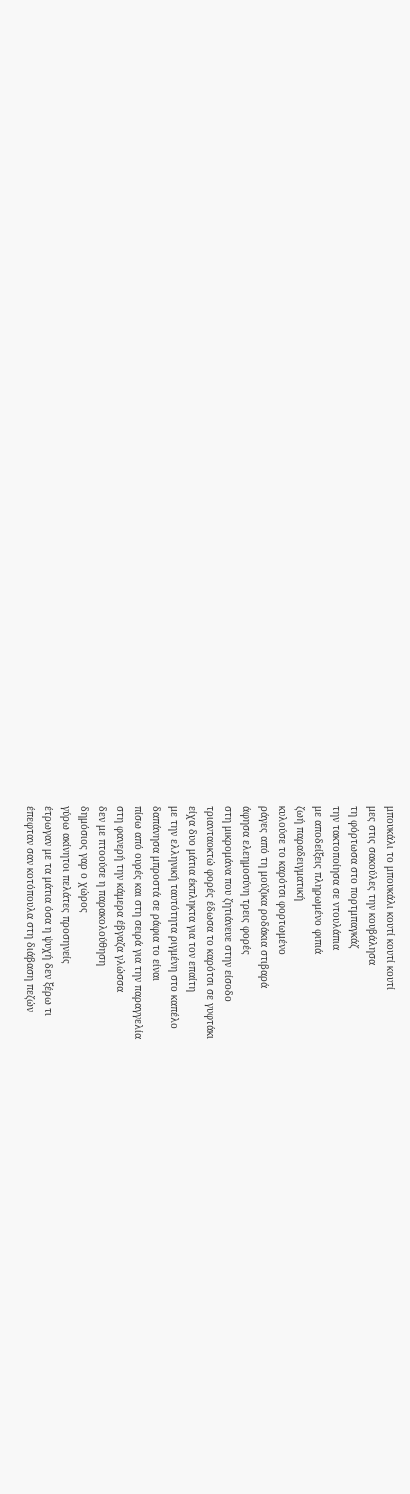μπουκάλι το μπουκάλι κουτί κουτί κουτί
μες στις σακούλες την κουβάλησα
τη φόρτωσα στο πορτμπαγκάζ
την τακτοποίησα σε ντουλάπια
με αποδείξεις πληρωμένο φιπιά
ζωή παραδειγματική
κυλούσε το καρότσι φορτωμένο
ράγες από τη μούζικα ροδάκια στιβαρά
άφησα ελεημοσύνη τρεις φορές
στη μικρομάνα που ζητιάνευε στην είσοδο
τριανταοκτώ φορές έδωσα το καρότσι σε γυφτάκι
είχα δυο μάτια έκπληκτα για τον επαίτη
με την ελληνική ταυτότητα ριγμένη στο καπέλο
δαπάνησα μπροστά σε ράφια το είναι
πίσω από ουρές και στη σειρά για την παραγγελία
στη φανερή την κάμερα έβγαζα γλώσσα
δεν με πτοούσε η παρακολούθηση
δημόσιος γαρ ο χώρος
γύρω ακίνητοι πελάτες προσηνείς
έτρωγαν με τα μάτια όσα η ψυχή δεν ξέρω τι
έπεφταν σαν κοτόπουλα στη διάβαση πεζών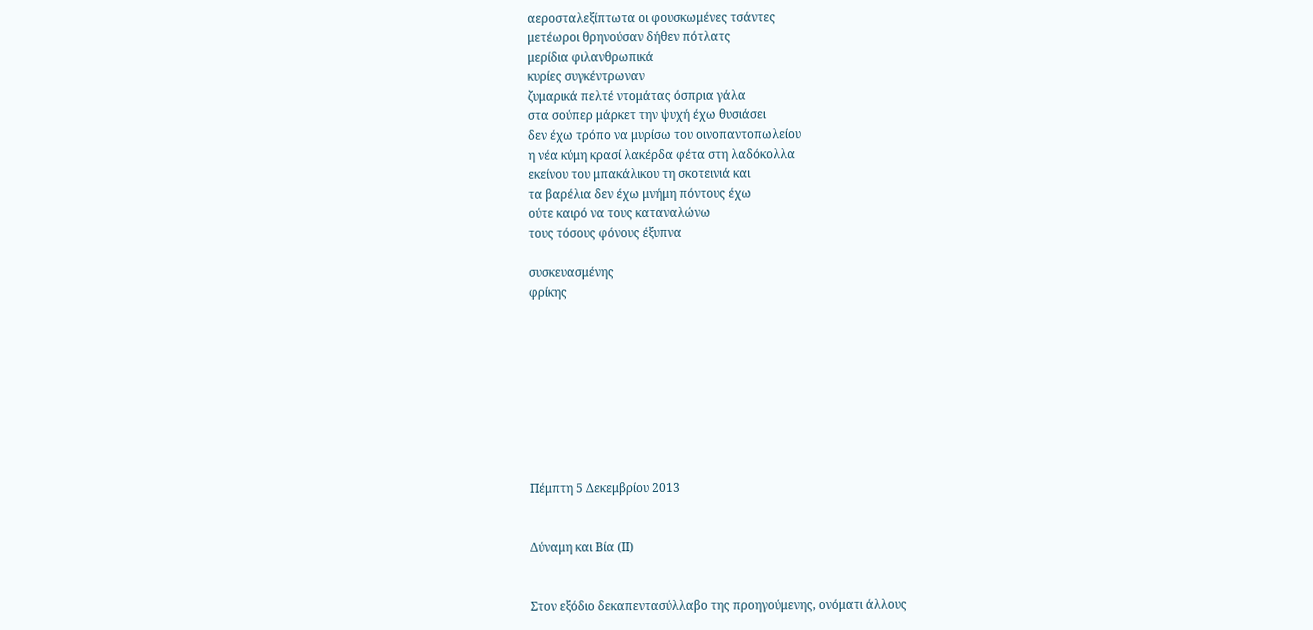αεροσταλεξίπτωτα οι φουσκωμένες τσάντες
μετέωροι θρηνούσαν δήθεν πότλατς
μερίδια φιλανθρωπικά
κυρίες συγκέντρωναν
ζυμαρικά πελτέ ντομάτας όσπρια γάλα
στα σούπερ μάρκετ την ψυχή έχω θυσιάσει
δεν έχω τρόπο να μυρίσω του οινοπαντοπωλείου
η νέα κύμη κρασί λακέρδα φέτα στη λαδόκολλα
εκείνου του μπακάλικου τη σκοτεινιά και
τα βαρέλια δεν έχω μνήμη πόντους έχω
ούτε καιρό να τους καταναλώνω
τους τόσους φόνους έξυπνα

συσκευασμένης
φρίκης









Πέμπτη 5 Δεκεμβρίου 2013


Δύναμη και Βία (ΙΙ)


Στον εξόδιο δεκαπεντασύλλαβο της προηγούμενης, ονόματι άλλους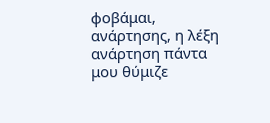φοβάμαι, ανάρτησης, η λέξη ανάρτηση πάντα μου θύμιζε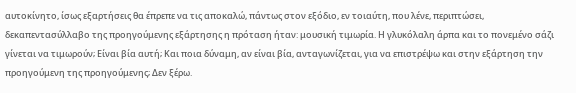αυτοκίνητο, ίσως εξαρτήσεις θα έπρεπε να τις αποκαλώ, πάντως στον εξόδιο, εν τοιαύτη, που λένε, περιπτώσει, δεκαπεντασύλλαβο της προηγούμενης εξάρτησης η πρόταση ήταν: μουσική τιμωρία. Η γλυκόλαλη άρπα και το πονεμένο σάζι γίνεται να τιμωρούν; Είναι βία αυτή; Και ποια δύναμη, αν είναι βία, ανταγωνίζεται, για να επιστρέψω και στην εξάρτηση την προηγούμενη της προηγούμενης; Δεν ξέρω.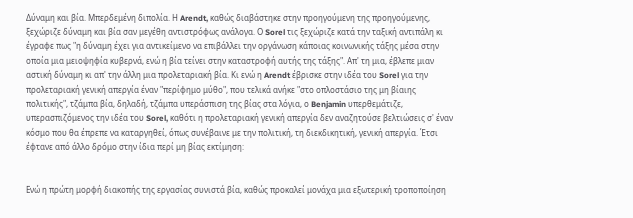Δύναμη και βία. Μπερδεμένη διπολία. Η Arendt, καθώς διαβάστηκε στην προηγούμενη της προηγούμενης, ξεχώριζε δύναμη και βία σαν μεγέθη αντιστρόφως ανάλογα. Ο Sorel τις ξεχώριζε κατά την ταξική αντιπάλη κι έγραφε πως "η δύναμη έχει για αντικείμενο να επιβάλλει την οργάνωση κάποιας κοινωνικής τάξης μέσα στην οποία μια μειοψηφία κυβερνά, ενώ η βία τείνει στην καταστροφή αυτής της τάξης". Απ' τη μια, έβλεπε μιαν αστική δύναμη κι απ' την άλλη μια προλεταριακή βία. Κι ενώ η Arendt έβρισκε στην ιδέα του Sorel για την προλεταριακή γενική απεργία έναν "περίφημο μύθο", που τελικά ανήκε "στο οπλοστάσιο της μη βίαιης πολιτικής", τζάμπα βία, δηλαδή, τζάμπα υπεράσπιση της βίας στα λόγια, ο Benjamin υπερθεμάτιζε, υπερασπιζόμενος την ιδέα του Sorel, καθότι η προλεταριακή γενική απεργία δεν αναζητούσε βελτιώσεις σ' έναν κόσμο που θα έπρεπε να καταργηθεί, όπως συνέβαινε με την πολιτική, τη διεκδικητική, γενική απεργία. Έτσι έφτανε από άλλο δρόμο στην ίδια περί μη βίας εκτίμηση:


Ενώ η πρώτη μορφή διακοπής της εργασίας συνιστά βία, καθώς προκαλεί μονάχα μια εξωτερική τροποποίηση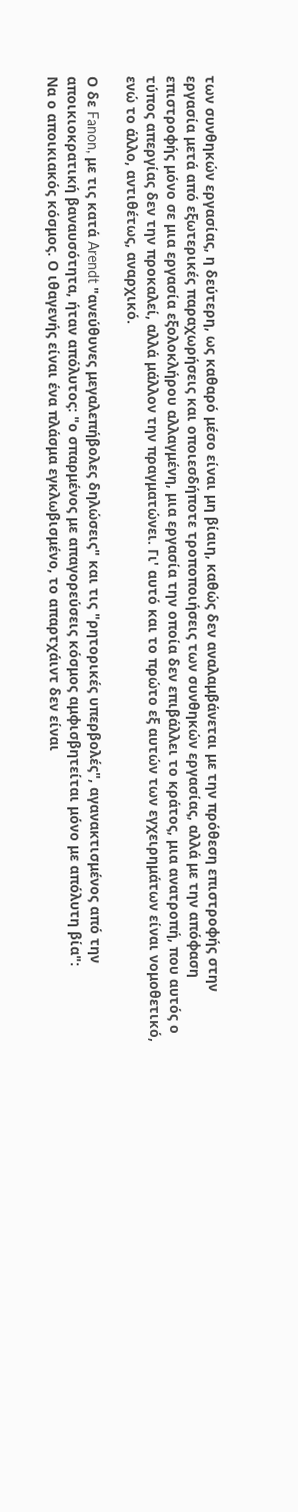των συνθηκών εργασίας, η δεύτερη, ως καθαρό μέσο είναι μη βίαιη, καθώς δεν αναλαμβάνεται με την πρόθεση επιστροφής στην εργασία μετά από εξωτερικές παραχωρήσεις και οποιεσδήποτε τροποποιήσεις των συνθηκών εργασίας, αλλά με την απόφαση επιστροφής μόνο σε μια εργασία εξολοκλήρου αλλαγμένη, μια εργασία την οποία δεν επιβάλλει το κράτος, μια ανατροπή, που αυτός ο τύπος απεργίας δεν την προκαλεί, αλλά μάλλον την πραγματώνει. Γι' αυτό και το πρώτο εξ αυτών των εγχειρημάτων είναι νομοθετικό, ενώ το άλλο, αντιθέτως, αναρχικό.

Ο δε Fanon, με τις κατά Arendt "ανεύθυνες μεγαλεπήβολες δηλώσεις" και τις "ρητορικές υπερβολές", αγανακτισμένος από την αποικιοκρατική βαναυσότητα, ήταν απόλυτος: "ο σπαρμένος με απαγορεύσεις κόσμος αμφισβητείται μόνο με απόλυτη βία":
Να ο αποικιακός κόσμος. Ο ιθαγενής είναι ένα πλάσμα εγκλωβισμένο, το απαρτχάιντ δεν είναι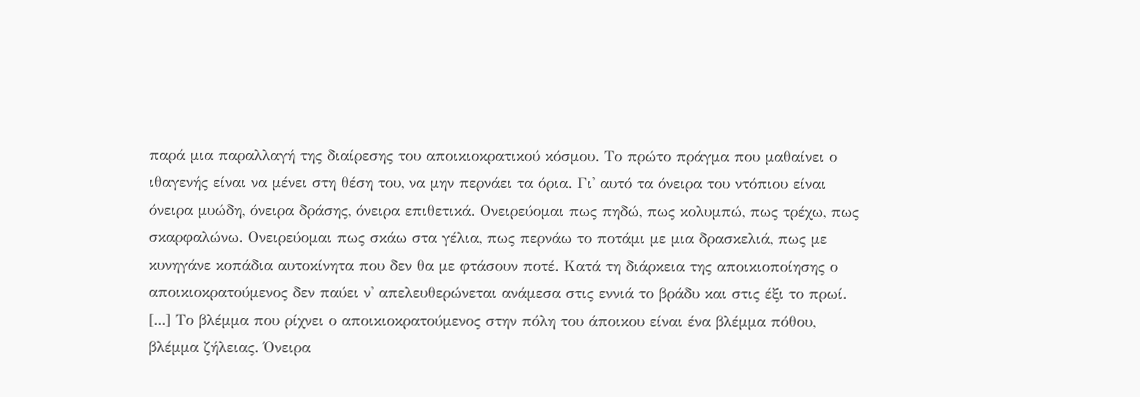παρά μια παραλλαγή της διαίρεσης του αποικιοκρατικού κόσμου. Το πρώτο πράγμα που μαθαίνει ο ιθαγενής είναι να μένει στη θέση του, να μην περνάει τα όρια. Γι' αυτό τα όνειρα του ντόπιου είναι όνειρα μυώδη, όνειρα δράσης, όνειρα επιθετικά. Ονειρεύομαι πως πηδώ, πως κολυμπώ, πως τρέχω, πως σκαρφαλώνω. Ονειρεύομαι πως σκάω στα γέλια, πως περνάω το ποτάμι με μια δρασκελιά, πως με κυνηγάνε κοπάδια αυτοκίνητα που δεν θα με φτάσουν ποτέ. Κατά τη διάρκεια της αποικιοποίησης ο αποικιοκρατούμενος δεν παύει ν' απελευθερώνεται ανάμεσα στις εννιά το βράδυ και στις έξι το πρωί. [...] Το βλέμμα που ρίχνει ο αποικιοκρατούμενος στην πόλη του άποικου είναι ένα βλέμμα πόθου, βλέμμα ζήλειας. Όνειρα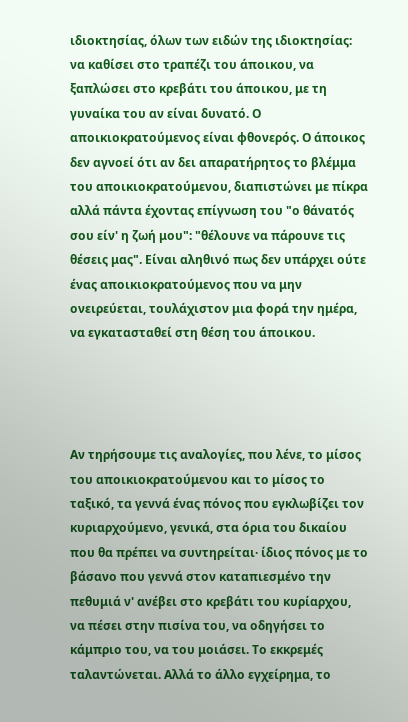ιδιοκτησίας, όλων των ειδών της ιδιοκτησίας: να καθίσει στο τραπέζι του άποικου, να ξαπλώσει στο κρεβάτι του άποικου, με τη γυναίκα του αν είναι δυνατό. Ο αποικιοκρατούμενος είναι φθονερός. Ο άποικος δεν αγνοεί ότι αν δει απαρατήρητος το βλέμμα του αποικιοκρατούμενου, διαπιστώνει με πίκρα αλλά πάντα έχοντας επίγνωση του "ο θάνατός σου είν' η ζωή μου": "θέλουνε να πάρουνε τις θέσεις μας". Είναι αληθινό πως δεν υπάρχει ούτε ένας αποικιοκρατούμενος που να μην ονειρεύεται, τουλάχιστον μια φορά την ημέρα, να εγκατασταθεί στη θέση του άποικου.




Αν τηρήσουμε τις αναλογίες, που λένε, το μίσος του αποικιοκρατούμενου και το μίσος το ταξικό, τα γεννά ένας πόνος που εγκλωβίζει τον κυριαρχούμενο, γενικά, στα όρια του δικαίου που θα πρέπει να συντηρείται· ίδιος πόνος με το βάσανο που γεννά στον καταπιεσμένο την πεθυμιά ν' ανέβει στο κρεβάτι του κυρίαρχου, να πέσει στην πισίνα του, να οδηγήσει το κάμπριο του, να του μοιάσει. Το εκκρεμές ταλαντώνεται. Αλλά το άλλο εγχείρημα, το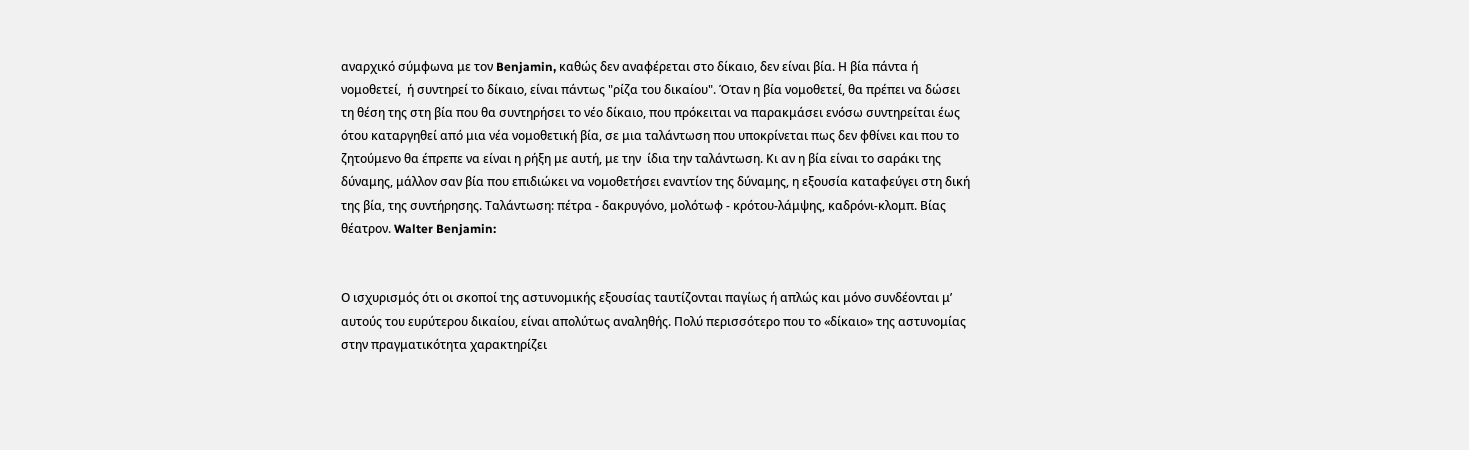αναρχικό σύμφωνα με τον Benjamin, καθώς δεν αναφέρεται στο δίκαιο, δεν είναι βία. Η βία πάντα ή νομοθετεί,  ή συντηρεί το δίκαιο, είναι πάντως "ρίζα του δικαίου". Όταν η βία νομοθετεί, θα πρέπει να δώσει τη θέση της στη βία που θα συντηρήσει το νέο δίκαιο, που πρόκειται να παρακμάσει ενόσω συντηρείται έως ότου καταργηθεί από μια νέα νομοθετική βία, σε μια ταλάντωση που υποκρίνεται πως δεν φθίνει και που το ζητούμενο θα έπρεπε να είναι η ρήξη με αυτή, με την  ίδια την ταλάντωση. Κι αν η βία είναι το σαράκι της δύναμης, μάλλον σαν βία που επιδιώκει να νομοθετήσει εναντίον της δύναμης, η εξουσία καταφεύγει στη δική της βία, της συντήρησης. Ταλάντωση: πέτρα - δακρυγόνο, μολότωφ - κρότου-λάμψης, καδρόνι-κλομπ. Βίας θέατρον. Walter Benjamin:


Ο ισχυρισμός ότι οι σκοποί της αστυνομικής εξουσίας ταυτίζονται παγίως ή απλώς και μόνο συνδέονται μ’ αυτούς του ευρύτερου δικαίου, είναι απολύτως αναληθής. Πολύ περισσότερο που το «δίκαιο» της αστυνομίας στην πραγματικότητα χαρακτηρίζει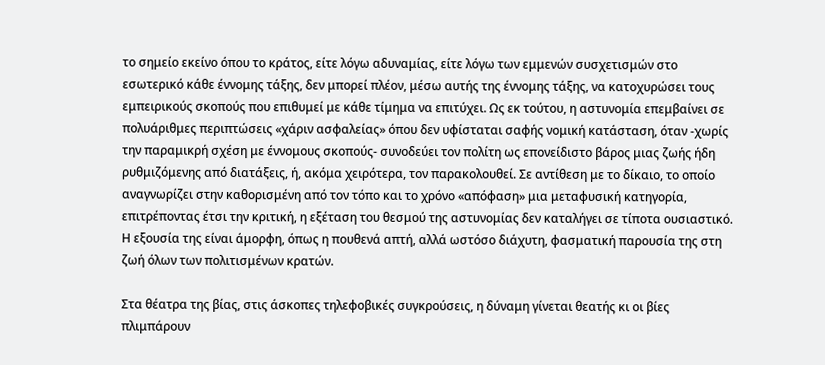το σημείο εκείνο όπου το κράτος, είτε λόγω αδυναμίας, είτε λόγω των εμμενών συσχετισμών στο εσωτερικό κάθε έννομης τάξης, δεν μπορεί πλέον, μέσω αυτής της έννομης τάξης, να κατοχυρώσει τους εμπειρικούς σκοπούς που επιθυμεί με κάθε τίμημα να επιτύχει. Ως εκ τούτου, η αστυνομία επεμβαίνει σε πολυάριθμες περιπτώσεις «χάριν ασφαλείας» όπου δεν υφίσταται σαφής νομική κατάσταση, όταν -χωρίς την παραμικρή σχέση με έννομους σκοπούς- συνοδεύει τον πολίτη ως επονείδιστο βάρος μιας ζωής ήδη ρυθμιζόμενης από διατάξεις, ή, ακόμα χειρότερα, τον παρακολουθεί. Σε αντίθεση με το δίκαιο, το οποίο αναγνωρίζει στην καθορισμένη από τον τόπο και το χρόνο «απόφαση» μια μεταφυσική κατηγορία, επιτρέποντας έτσι την κριτική, η εξέταση του θεσμού της αστυνομίας δεν καταλήγει σε τίποτα ουσιαστικό. Η εξουσία της είναι άμορφη, όπως η πουθενά απτή, αλλά ωστόσο διάχυτη, φασματική παρουσία της στη ζωή όλων των πολιτισμένων κρατών.

Στα θέατρα της βίας, στις άσκοπες τηλεφοβικές συγκρούσεις, η δύναμη γίνεται θεατής κι οι βίες πλιμπάρουν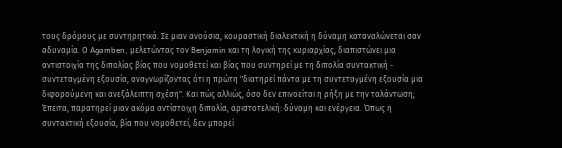τους δρόμους με συντηρητικά. Σε μιαν ανούσια, κουραστική διαλεκτική η δύναμη καταναλώνεται σαν αδυναμία. Ο Agamben, μελετώντας τον Benjamin και τη λογική της κυριαρχίας, διαπιστώνει μια αντιστοιχία της διπολίας βίας που νομοθετεί και βίας που συντηρεί με τη διπολία συντακτική - συντεταγμένη εξουσία, αναγνωρίζοντας ότι η πρώτη "διατηρεί πάντα με τη συντεταγμένη εξουσία μια διφορούμενη και ανεξάλειπτη σχέση". Και πώς αλλιώς, όσο δεν επινοείται η ρήξη με την ταλάντωση; Έπειτα, παρατηρεί μιαν ακόμα αντίστοιχη διπολία, αριστοτελική: δύναμη και ενέργεια. Όπως η συντακτική εξουσία, βία που νομοθετεί, δεν μπορεί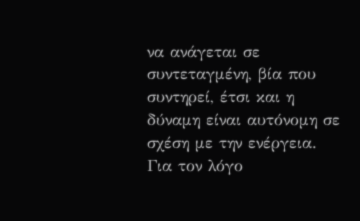να ανάγεται σε συντεταγμένη, βία που συντηρεί, έτσι και η δύναμη είναι αυτόνομη σε σχέση με την ενέργεια.
Για τον λόγο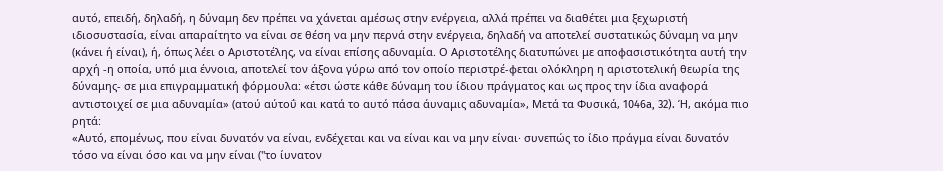αυτό, επειδή, δηλαδή, η δύναμη δεν πρέπει να χάνεται αμέσως στην ενέργεια, αλλά πρέπει να διαθέτει μια ξεχωριστή ιδιοσυστασία, είναι απαραίτητο να είναι σε θέση να μην περνά στην ενέργεια, δηλαδή να αποτελεί συστατικώς δύναμη να μην (κάνει ή είναι), ή, όπως λέει ο Αριστοτέλης, να είναι επίσης αδυναμία. Ο Αριστοτέλης διατυπώνει με αποφασιστικότητα αυτή την αρχή -η οποία, υπό μια έννοια, αποτελεί τον άξονα γύρω από τον οποίο περιστρέ-φεται ολόκληρη η αριστοτελική θεωρία της δύναμης- σε μια επιγραμματική φόρμουλα: «έτσι ώστε κάθε δύναμη του ίδιου πράγματος και ως προς την ίδια αναφορά αντιστοιχεί σε μια αδυναμία» (ατού αύτοΰ και κατά το αυτό πάσα άυναμις αδυναμία», Μετά τα Φυσικά, 1046a, 32). Ή, ακόμα πιο ρητά:
«Αυτό, επομένως, που είναι δυνατόν να είναι, ενδέχεται και να είναι και να μην είναι· συνεπώς το ίδιο πράγμα είναι δυνατόν τόσο να είναι όσο και να μην είναι ("το ίυνατον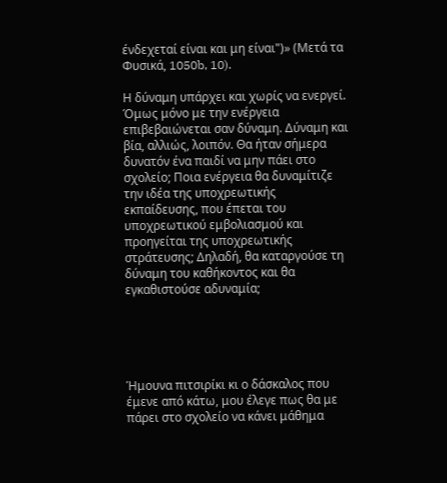ένδεχεταί είναι και μη είναι")» (Μετά τα Φυσικά, 1050b, 10).

Η δύναμη υπάρχει και χωρίς να ενεργεί. Όμως μόνο με την ενέργεια επιβεβαιώνεται σαν δύναμη. Δύναμη και βία, αλλιώς, λοιπόν. Θα ήταν σήμερα δυνατόν ένα παιδί να μην πάει στο σχολείο; Ποια ενέργεια θα δυναμίτιζε  την ιδέα της υποχρεωτικής εκπαίδευσης, που έπεται του υποχρεωτικού εμβολιασμού και προηγείται της υποχρεωτικής στράτευσης; Δηλαδή, θα καταργούσε τη δύναμη του καθήκοντος και θα εγκαθιστούσε αδυναμία;





Ήμουνα πιτσιρίκι κι ο δάσκαλος που έμενε από κάτω, μου έλεγε πως θα με πάρει στο σχολείο να κάνει μάθημα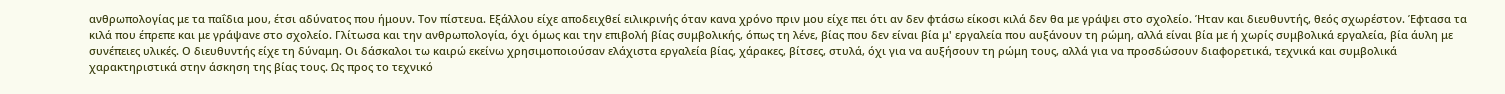ανθρωπολογίας με τα παΐδια μου, έτσι αδύνατος που ήμουν. Τον πίστευα. Εξάλλου είχε αποδειχθεί ειλικρινής όταν κανα χρόνο πριν μου είχε πει ότι αν δεν φτάσω είκοσι κιλά δεν θα με γράψει στο σχολείο. Ήταν και διευθυντής, θεός σχωρέστον. Έφτασα τα κιλά που έπρεπε και με γράψανε στο σχολείο. Γλίτωσα και την ανθρωπολογία, όχι όμως και την επιβολή βίας συμβολικής, όπως τη λένε, βίας που δεν είναι βία μ' εργαλεία που αυξάνουν τη ρώμη, αλλά είναι βία με ή χωρίς συμβολικά εργαλεία, βία άυλη με συνέπειες υλικές. Ο διευθυντής είχε τη δύναμη. Οι δάσκαλοι τω καιρώ εκείνω χρησιμοποιούσαν ελάχιστα εργαλεία βίας, χάρακες, βίτσες, στυλά, όχι για να αυξήσουν τη ρώμη τους, αλλά για να προσδώσουν διαφορετικά, τεχνικά και συμβολικά χαρακτηριστικά στην άσκηση της βίας τους. Ως προς το τεχνικό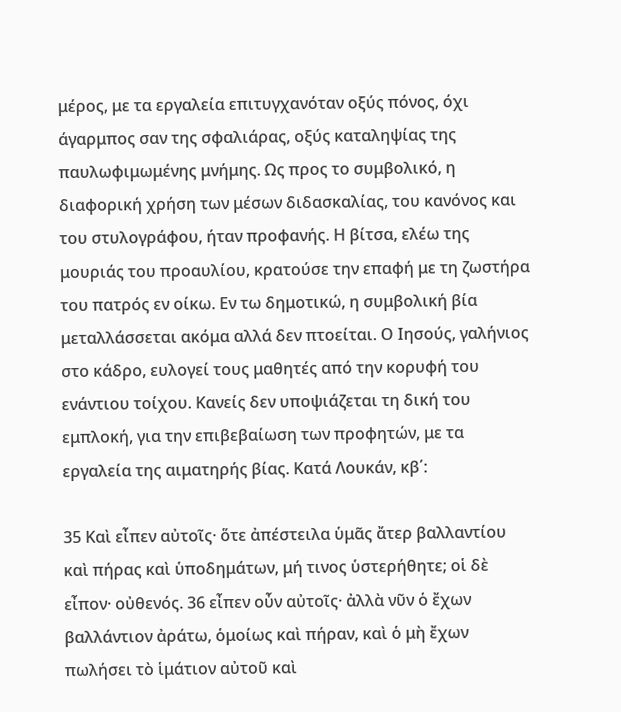μέρος, με τα εργαλεία επιτυγχανόταν οξύς πόνος, όχι άγαρμπος σαν της σφαλιάρας, οξύς καταληψίας της παυλωφιμωμένης μνήμης. Ως προς το συμβολικό, η διαφορική χρήση των μέσων διδασκαλίας, του κανόνος και του στυλογράφου, ήταν προφανής. Η βίτσα, ελέω της μουριάς του προαυλίου, κρατούσε την επαφή με τη ζωστήρα του πατρός εν οίκω. Εν τω δημοτικώ, η συμβολική βία μεταλλάσσεται ακόμα αλλά δεν πτοείται. Ο Ιησούς, γαλήνιος στο κάδρο, ευλογεί τους μαθητές από την κορυφή του ενάντιου τοίχου. Κανείς δεν υποψιάζεται τη δική του εμπλοκή, για την επιβεβαίωση των προφητών, με τα εργαλεία της αιματηρής βίας. Κατά Λουκάν, κβ΄:

35 Καὶ εἶπεν αὐτοῖς· ὅτε ἀπέστειλα ὑμᾶς ἄτερ βαλλαντίου καὶ πήρας καὶ ὑποδημάτων, μή τινος ὑστερήθητε; οἱ δὲ εἶπον· οὐθενός. 36 εἶπεν οὖν αὐτοῖς· ἀλλὰ νῦν ὁ ἔχων βαλλάντιον ἀράτω, ὁμοίως καὶ πήραν, καὶ ὁ μὴ ἔχων πωλήσει τὸ ἱμάτιον αὐτοῦ καὶ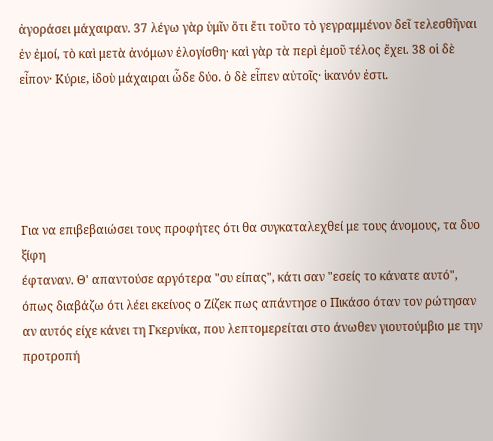ἀγοράσει μάχαιραν. 37 λέγω γὰρ ὑμῖν ὅτι ἔτι τοῦτο τὸ γεγραμμένον δεῖ τελεσθῆναι ἐν ἐμοί, τὸ καὶ μετὰ ἀνόμων ἐλογίσθη· καὶ γὰρ τὰ περὶ ἐμοῦ τέλος ἔχει. 38 οἱ δὲ εἶπον· Κύριε, ἰδοὺ μάχαιραι ὧδε δύο. ὁ δὲ εἶπεν αὐτοῖς· ἱκανόν ἐστι.





Για να επιβεβαιώσει τους προφήτες ότι θα συγκαταλεχθεί με τους άνομους, τα δυο ξίφη
έφταναν. Θ' απαντούσε αργότερα "συ είπας", κάτι σαν "εσείς το κάνατε αυτό", όπως διαβάζω ότι λέει εκείνος ο Ζίζεκ πως απάντησε ο Πικάσο όταν τον ρώτησαν αν αυτός είχε κάνει τη Γκερνίκα, που λεπτομερείται στο άνωθεν γιουτούμβιο με την προτροπή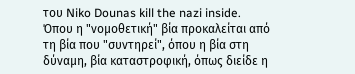του Niko Dounas kill the nazi inside. Όπου η "νομοθετική" βία προκαλείται από τη βία που "συντηρεί", όπου η βία στη δύναμη, βία καταστροφική, όπως διείδε η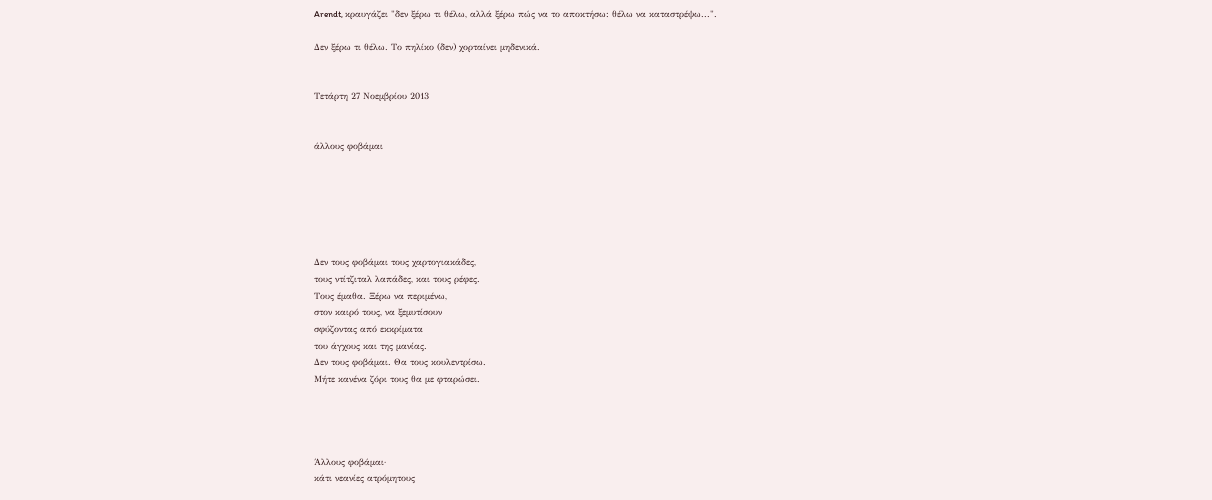Arendt, κραυγάζει "δεν ξέρω τι θέλω, αλλά ξέρω πώς να το αποκτήσω: θέλω να καταστρέψω...".

Δεν ξέρω τι θέλω. Το πηλίκο (δεν) χορταίνει μηδενικά.


Τετάρτη 27 Νοεμβρίου 2013


άλλους φοβάμαι






Δεν τους φοβάμαι τους χαρτογιακάδες,
τους ντίτζιταλ λαπάδες, και τους ρέφες.
Τους έμαθα. Ξέρω να περιμένω,
στον καιρό τους, να ξεμυτίσουν
σφύζοντας από εκκρίματα
του άγχους και της μανίας.
Δεν τους φοβάμαι. Θα τους κουλεντρίσω.
Μήτε κανένα ζόρι τους θα με φταρώσει.




Άλλους φοβάμαι·
κάτι νεανίες ατρόμητους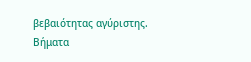βεβαιότητας αγύριστης.
Βήματα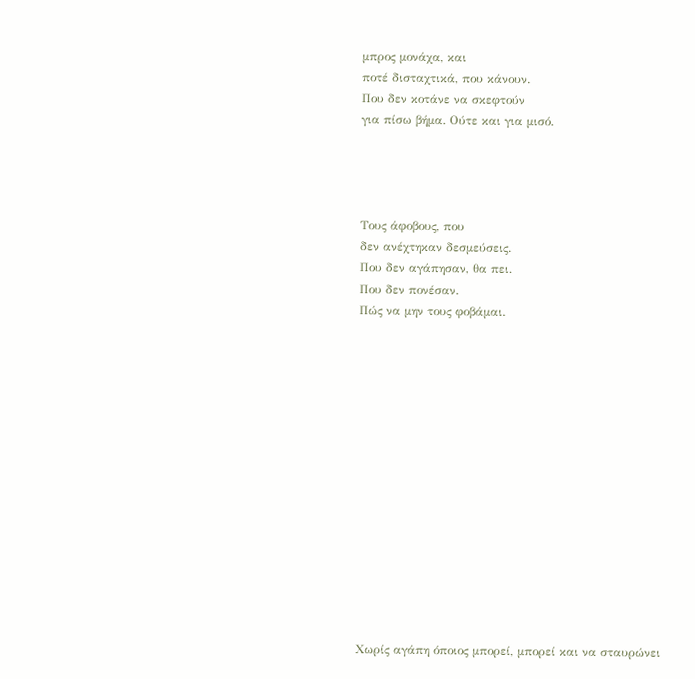μπρος μονάχα, και
ποτέ δισταχτικά, που κάνουν.
Που δεν κοτάνε να σκεφτούν
για πίσω βήμα. Ούτε και για μισό.




Τους άφοβους, που
δεν ανέχτηκαν δεσμεύσεις.
Που δεν αγάπησαν, θα πει.
Που δεν πονέσαν.
Πώς να μην τους φοβάμαι.















Χωρίς αγάπη όποιος μπορεί, μπορεί και να σταυρώνει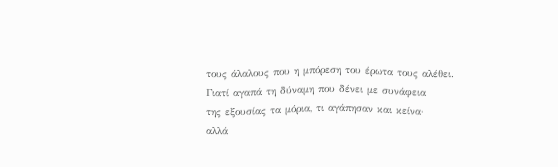τους άλαλους που η μπόρεση του έρωτα τους αλέθει.
Γιατί αγαπά τη δύναμη που δένει με συνάφεια
της εξουσίας τα μόρια, τι αγάπησαν και κείνα·
αλλά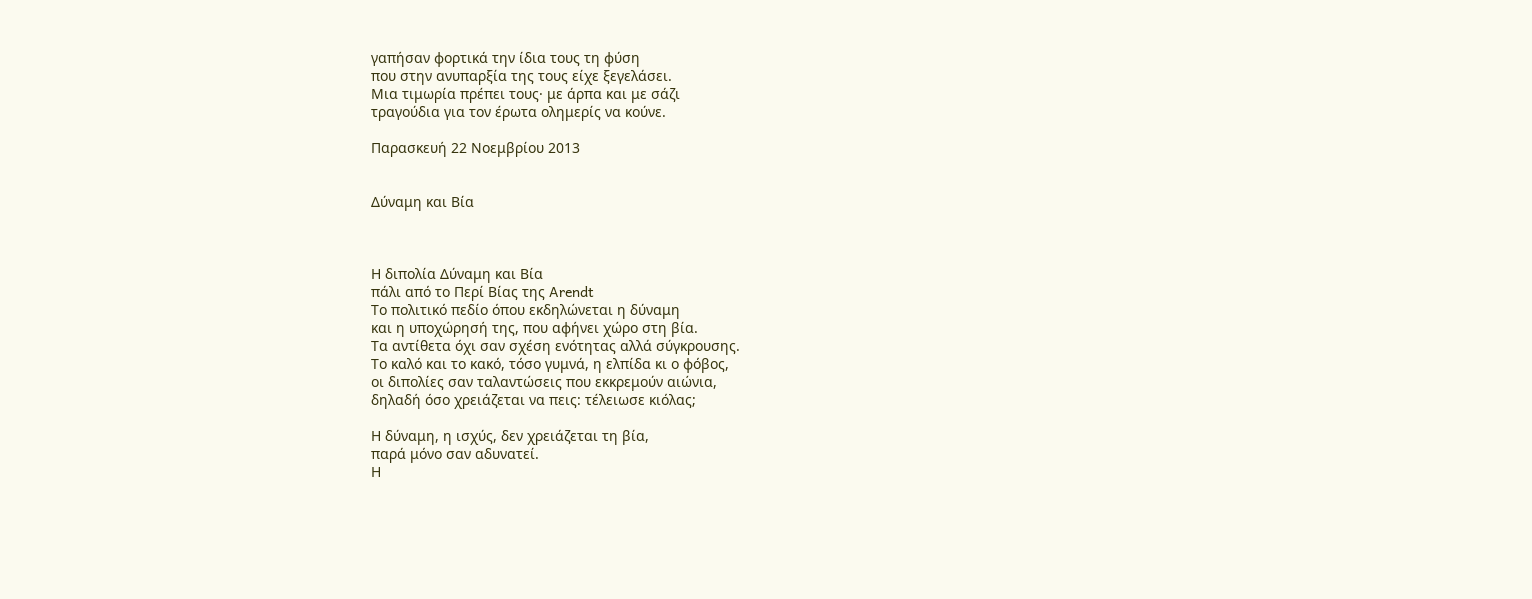γαπήσαν φορτικά την ίδια τους τη φύση
που στην ανυπαρξία της τους είχε ξεγελάσει.
Μια τιμωρία πρέπει τους· με άρπα και με σάζι
τραγούδια για τον έρωτα ολημερίς να κούνε.

Παρασκευή 22 Νοεμβρίου 2013


Δύναμη και Βία



Η διπολία Δύναμη και Βία
πάλι από το Περί Βίας της Arendt
Το πολιτικό πεδίο όπου εκδηλώνεται η δύναμη
και η υποχώρησή της, που αφήνει χώρο στη βία.
Τα αντίθετα όχι σαν σχέση ενότητας αλλά σύγκρουσης.
Το καλό και το κακό, τόσο γυμνά, η ελπίδα κι ο φόβος,
οι διπολίες σαν ταλαντώσεις που εκκρεμούν αιώνια,
δηλαδή όσο χρειάζεται να πεις: τέλειωσε κιόλας;

Η δύναμη, η ισχύς, δεν χρειάζεται τη βία,
παρά μόνο σαν αδυνατεί.
Η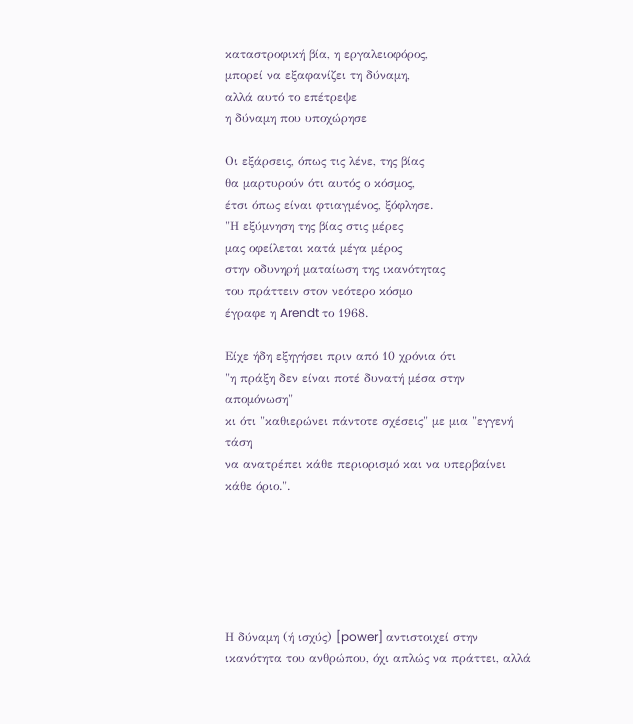καταστροφική βία, η εργαλειοφόρος,
μπορεί να εξαφανίζει τη δύναμη,
αλλά αυτό το επέτρεψε
η δύναμη που υποχώρησε

Οι εξάρσεις, όπως τις λένε, της βίας
θα μαρτυρούν ότι αυτός ο κόσμος,
έτσι όπως είναι φτιαγμένος, ξόφλησε.
"Η εξύμνηση της βίας στις μέρες
μας οφείλεται κατά μέγα μέρος
στην οδυνηρή ματαίωση της ικανότητας
του πράττειν στον νεότερο κόσμο
έγραφε η Arendt το 1968.

Είχε ήδη εξηγήσει πριν από 10 χρόνια ότι
"η πράξη δεν είναι ποτέ δυνατή μέσα στην απομόνωση"
κι ότι "καθιερώνει πάντοτε σχέσεις" με μια "εγγενή τάση
να ανατρέπει κάθε περιορισμό και να υπερβαίνει κάθε όριο.".






Η δύναμη (ή ισχύς) [power] αντιστοιχεί στην ικανότητα του ανθρώπου, όχι απλώς να πράττει, αλλά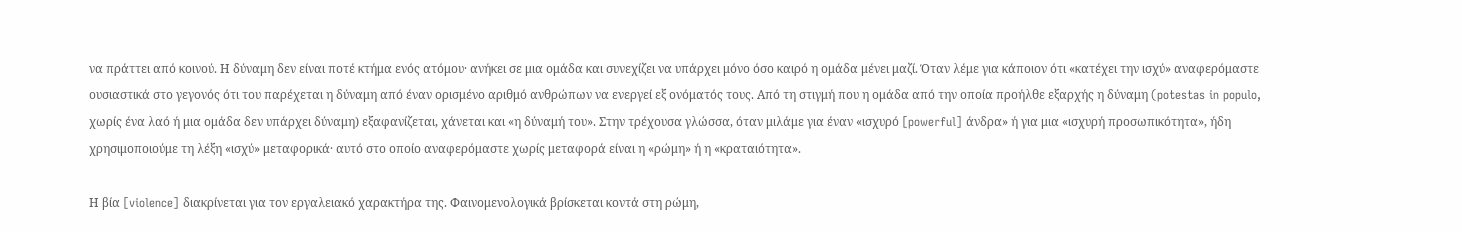να πράττει από κοινού. Η δύναμη δεν είναι ποτέ κτήμα ενός ατόμου· ανήκει σε μια ομάδα και συνεχίζει να υπάρχει μόνο όσο καιρό η ομάδα μένει μαζί. Όταν λέμε για κάποιον ότι «κατέχει την ισχύ» αναφερόμαστε ουσιαστικά στο γεγονός ότι του παρέχεται η δύναμη από έναν ορισμένο αριθμό ανθρώπων να ενεργεί εξ ονόματός τους. Από τη στιγμή που η ομάδα από την οποία προήλθε εξαρχής η δύναμη (potestas in populo, χωρίς ένα λαό ή μια ομάδα δεν υπάρχει δύναμη) εξαφανίζεται, χάνεται και «η δύναμή του». Στην τρέχουσα γλώσσα, όταν μιλάμε για έναν «ισχυρό [powerful] άνδρα» ή για μια «ισχυρή προσωπικότητα», ήδη χρησιμοποιούμε τη λέξη «ισχύ» μεταφορικά· αυτό στο οποίο αναφερόμαστε χωρίς μεταφορά είναι η «ρώμη» ή η «κραταιότητα».

Η βία [violence] διακρίνεται για τον εργαλειακό χαρακτήρα της. Φαινομενολογικά βρίσκεται κοντά στη ρώμη,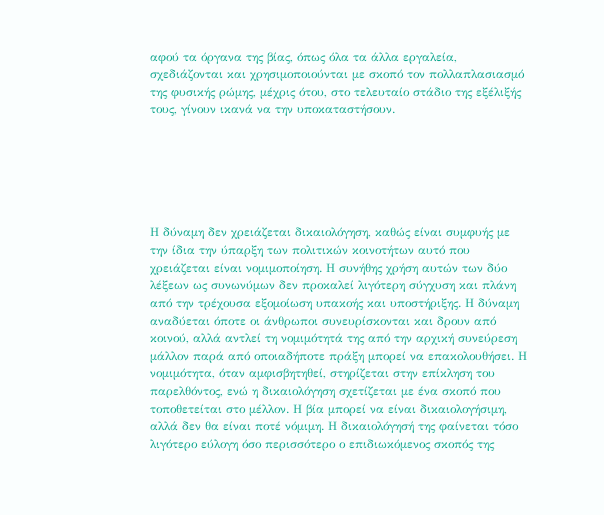αφού τα όργανα της βίας, όπως όλα τα άλλα εργαλεία, σχεδιάζονται και χρησιμοποιούνται με σκοπό τον πολλαπλασιασμό της φυσικής ρώμης, μέχρις ότου, στο τελευταίο στάδιο της εξέλιξής τους, γίνουν ικανά να την υποκαταστήσουν.






Η δύναμη δεν χρειάζεται δικαιολόγηση, καθώς είναι συμφυής με την ίδια την ύπαρξη των πολιτικών κοινοτήτων αυτό που χρειάζεται είναι νομιμοποίηση. Η συνήθης χρήση αυτών των δύο λέξεων ως συνωνύμων δεν προκαλεί λιγότερη σύγχυση και πλάνη από την τρέχουσα εξομοίωση υπακοής και υποστήριξης. Η δύναμη αναδύεται όποτε οι άνθρωποι συνευρίσκονται και δρουν από κοινού, αλλά αντλεί τη νομιμότητά της από την αρχική συνεύρεση μάλλον παρά από οποιαδήποτε πράξη μπορεί να επακολουθήσει. Η νομιμότητα, όταν αμφισβητηθεί, στηρίζεται στην επίκληση του παρελθόντος, ενώ η δικαιολόγηση σχετίζεται με ένα σκοπό που τοποθετείται στο μέλλον. Η βία μπορεί να είναι δικαιολογήσιμη, αλλά δεν θα είναι ποτέ νόμιμη. Η δικαιολόγησή της φαίνεται τόσο λιγότερο εύλογη όσο περισσότερο ο επιδιωκόμενος σκοπός της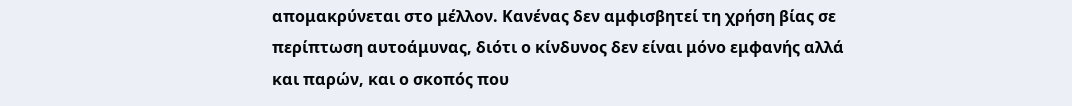απομακρύνεται στο μέλλον. Κανένας δεν αμφισβητεί τη χρήση βίας σε περίπτωση αυτοάμυνας, διότι ο κίνδυνος δεν είναι μόνο εμφανής αλλά και παρών, και ο σκοπός που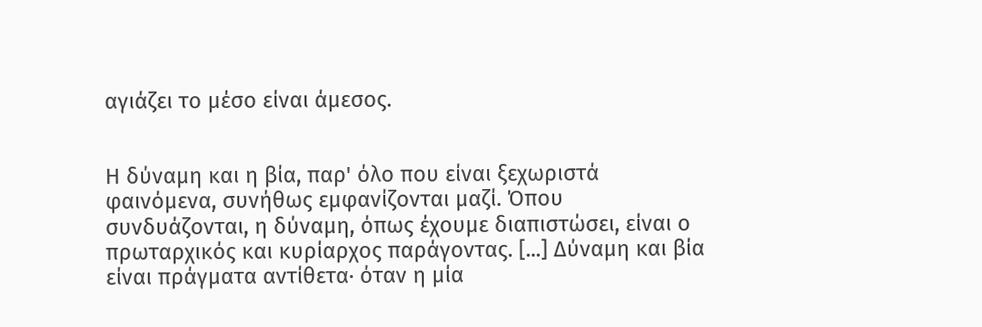αγιάζει το μέσο είναι άμεσος.


Η δύναμη και η βία, παρ' όλο που είναι ξεχωριστά φαινόμενα, συνήθως εμφανίζονται μαζί. Όπου συνδυάζονται, η δύναμη, όπως έχουμε διαπιστώσει, είναι ο πρωταρχικός και κυρίαρχος παράγοντας. [...] Δύναμη και βία είναι πράγματα αντίθετα· όταν η μία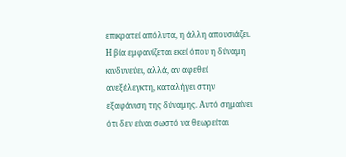επικρατεί απόλυτα, η άλλη απουσιάζει. Η βία εμφανίζεται εκεί όπου η δύναμη κινδυνεύει, αλλά, αν αφεθεί ανεξέλεγκτη, καταλήγει στην εξαφάνιση της δύναμης. Αυτό σημαίνει ότι δεν είναι σωστό να θεωρείται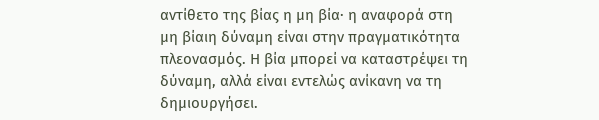αντίθετο της βίας η μη βία· η αναφορά στη μη βίαιη δύναμη είναι στην πραγματικότητα πλεονασμός. Η βία μπορεί να καταστρέψει τη δύναμη, αλλά είναι εντελώς ανίκανη να τη δημιουργήσει.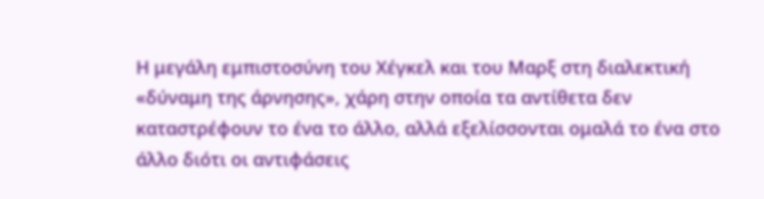Η μεγάλη εμπιστοσύνη του Χέγκελ και του Μαρξ στη διαλεκτική «δύναμη της άρνησης», χάρη στην οποία τα αντίθετα δεν καταστρέφουν το ένα το άλλο, αλλά εξελίσσονται ομαλά το ένα στο άλλο διότι οι αντιφάσεις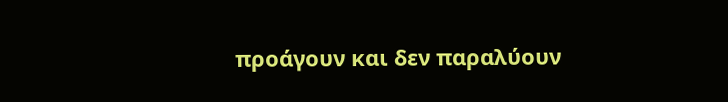προάγουν και δεν παραλύουν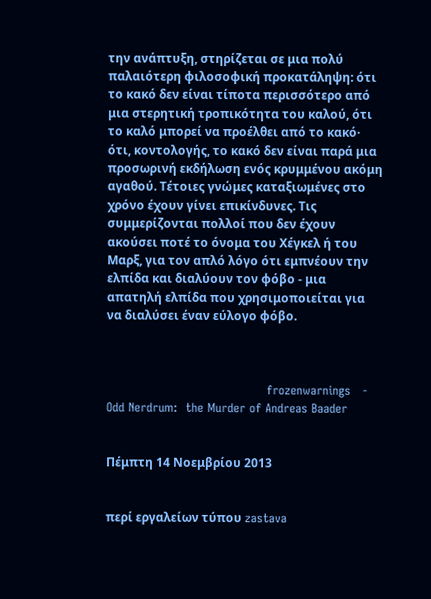την ανάπτυξη, στηρίζεται σε μια πολύ παλαιότερη φιλοσοφική προκατάληψη: ότι το κακό δεν είναι τίποτα περισσότερο από μια στερητική τροπικότητα του καλού, ότι το καλό μπορεί να προέλθει από το κακό· ότι, κοντολογής, το κακό δεν είναι παρά μια προσωρινή εκδήλωση ενός κρυμμένου ακόμη αγαθού. Τέτοιες γνώμες καταξιωμένες στο χρόνο έχουν γίνει επικίνδυνες. Τις συμμερίζονται πολλοί που δεν έχουν ακούσει ποτέ το όνομα του Χέγκελ ή του Μαρξ, για τον απλό λόγο ότι εμπνέουν την ελπίδα και διαλύουν τον φόβο - μια απατηλή ελπίδα που χρησιμοποιείται για να διαλύσει έναν εύλογο φόβο.



                                        frozenwarnings   -   Odd Nerdrum:  the Murder of Andreas Baader


Πέμπτη 14 Νοεμβρίου 2013


περί εργαλείων τύπου zastava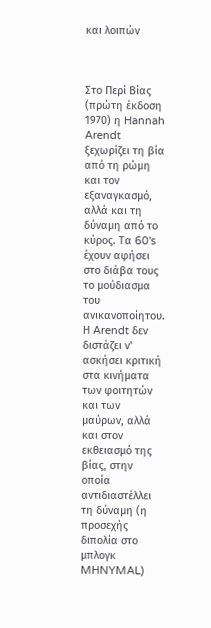και λοιπών



Στο Περί Βίας (πρώτη έκδοση 1970) η Hannah Arendt ξεχωρίζει τη βία από τη ρώμη και τον εξαναγκασμό, αλλά και τη δύναμη από το κύρος. Tα 60's έχουν αφήσει στο διάβα τους το μούδιασμα του ανικανοποίητου. Η Arendt δεν διστάζει ν' ασκήσει κριτική στα κινήματα των φοιτητών και των μαύρων, αλλά και στον εκθειασμό της βίας, στην οποία αντιδιαστέλλει τη δύναμη (η προσεχής διπολία στο μπλογκ MHNYMAL)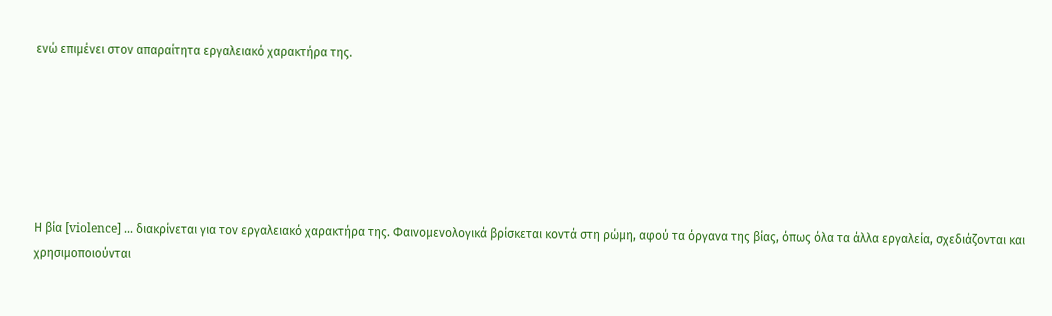ενώ επιμένει στον απαραίτητα εργαλειακό χαρακτήρα της.






Η βία [violence] ... διακρίνεται για τον εργαλειακό χαρακτήρα της. Φαινομενολογικά βρίσκεται κοντά στη ρώμη, αφού τα όργανα της βίας, όπως όλα τα άλλα εργαλεία, σχεδιάζονται και χρησιμοποιούνται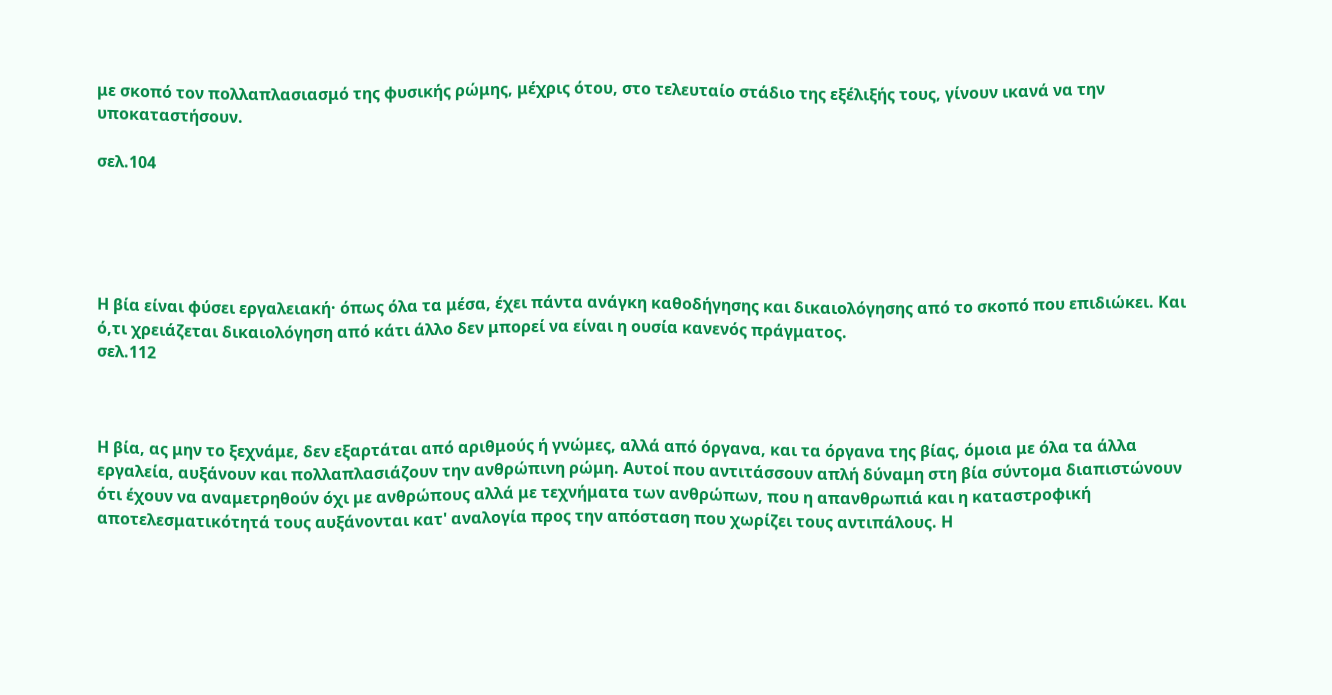με σκοπό τον πολλαπλασιασμό της φυσικής ρώμης, μέχρις ότου, στο τελευταίο στάδιο της εξέλιξής τους, γίνουν ικανά να την υποκαταστήσουν.

σελ.104





Η βία είναι φύσει εργαλειακή· όπως όλα τα μέσα, έχει πάντα ανάγκη καθοδήγησης και δικαιολόγησης από το σκοπό που επιδιώκει. Και ό,τι χρειάζεται δικαιολόγηση από κάτι άλλο δεν μπορεί να είναι η ουσία κανενός πράγματος.
σελ.112



Η βία, ας μην το ξεχνάμε, δεν εξαρτάται από αριθμούς ή γνώμες, αλλά από όργανα, και τα όργανα της βίας, όμοια με όλα τα άλλα εργαλεία, αυξάνουν και πολλαπλασιάζουν την ανθρώπινη ρώμη. Αυτοί που αντιτάσσουν απλή δύναμη στη βία σύντομα διαπιστώνουν ότι έχουν να αναμετρηθούν όχι με ανθρώπους αλλά με τεχνήματα των ανθρώπων, που η απανθρωπιά και η καταστροφική αποτελεσματικότητά τους αυξάνονται κατ' αναλογία προς την απόσταση που χωρίζει τους αντιπάλους. Η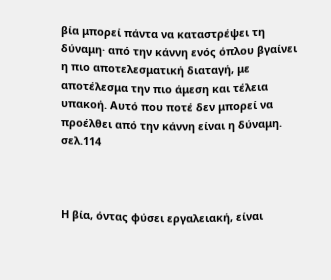βία μπορεί πάντα να καταστρέψει τη δύναμη· από την κάννη ενός όπλου βγαίνει η πιο αποτελεσματική διαταγή, με αποτέλεσμα την πιο άμεση και τέλεια υπακοή. Αυτό που ποτέ δεν μπορεί να προέλθει από την κάννη είναι η δύναμη.
σελ.114



Η βία, όντας φύσει εργαλειακή, είναι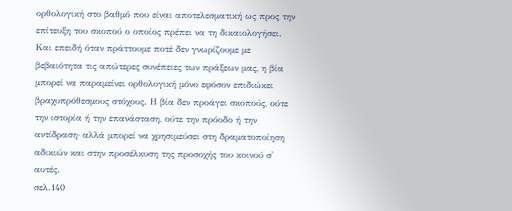ορθολογική στο βαθμό που είναι αποτελεσματική ως προς την επίτευξη του σκοπού ο οποίος πρέπει να τη δικαιολογήσει. Και επειδή όταν πράττουμε ποτέ δεν γνωρίζουμε με βεβαιότητα τις απώτερες συνέπειες των πράξεων μας, η βία μπορεί να παραμείνει ορθολογική μόνο εφόσον επιδιώκει βραχυπρόθεσμους στόχους. Η βία δεν προάγει σκοπούς, ούτε την ιστορία ή την επανάσταση, ούτε την πρόοδο ή την αντίδραση· αλλά μπορεί να χρησιμεύσει στη δραματοποίηση αδικιών και στην προσέλκυση της προσοχής του κοινού σ' αυτές.
σελ.140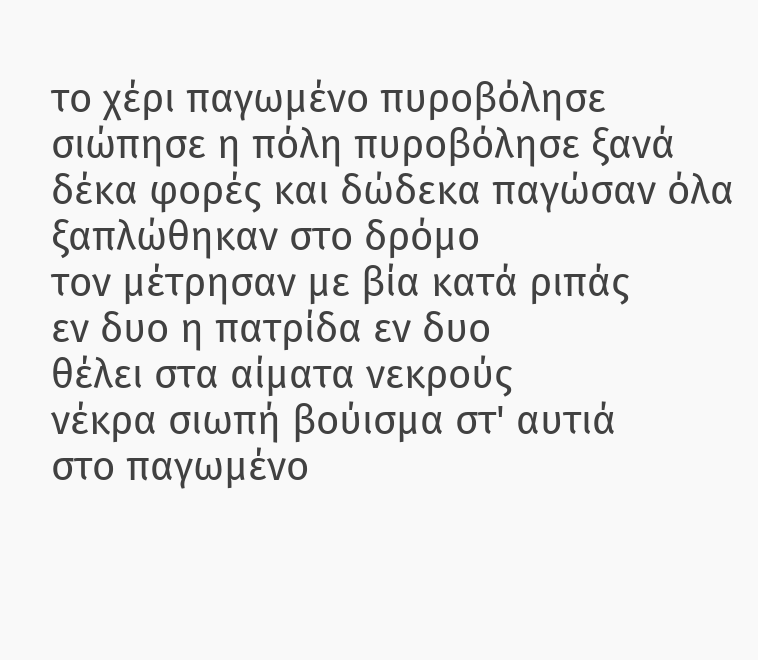το χέρι παγωμένο πυροβόλησε
σιώπησε η πόλη πυροβόλησε ξανά
δέκα φορές και δώδεκα παγώσαν όλα
ξαπλώθηκαν στο δρόμο
τον μέτρησαν με βία κατά ριπάς
εν δυο η πατρίδα εν δυο
θέλει στα αίματα νεκρούς
νέκρα σιωπή βούισμα στ' αυτιά
στο παγωμένο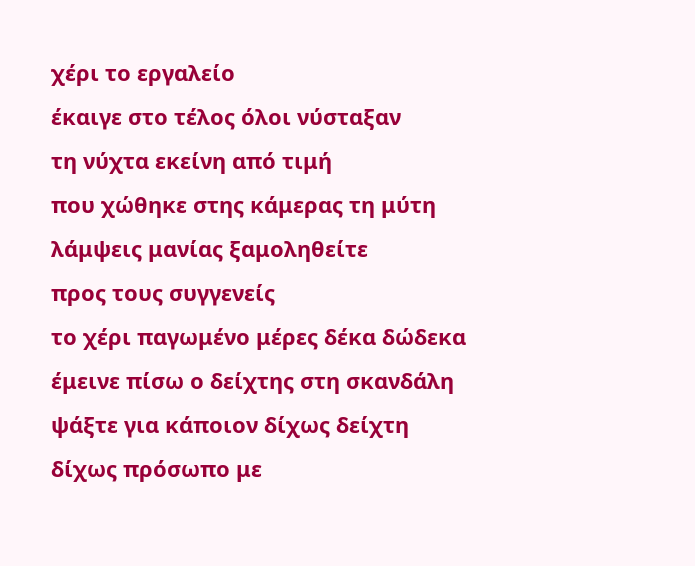χέρι το εργαλείο
έκαιγε στο τέλος όλοι νύσταξαν
τη νύχτα εκείνη από τιμή
που χώθηκε στης κάμερας τη μύτη
λάμψεις μανίας ξαμοληθείτε
προς τους συγγενείς
το χέρι παγωμένο μέρες δέκα δώδεκα
έμεινε πίσω ο δείχτης στη σκανδάλη
ψάξτε για κάποιον δίχως δείχτη
δίχως πρόσωπο με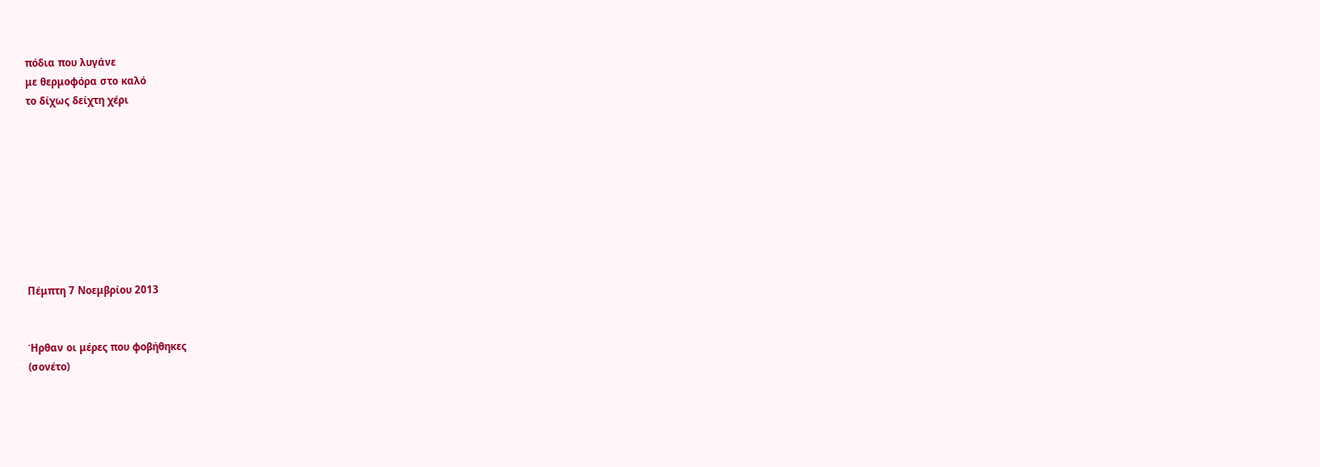πόδια που λυγάνε
με θερμοφόρα στο καλό
το δίχως δείχτη χέρι









Πέμπτη 7 Νοεμβρίου 2013


Ήρθαν οι μέρες που φοβήθηκες
(σονέτο)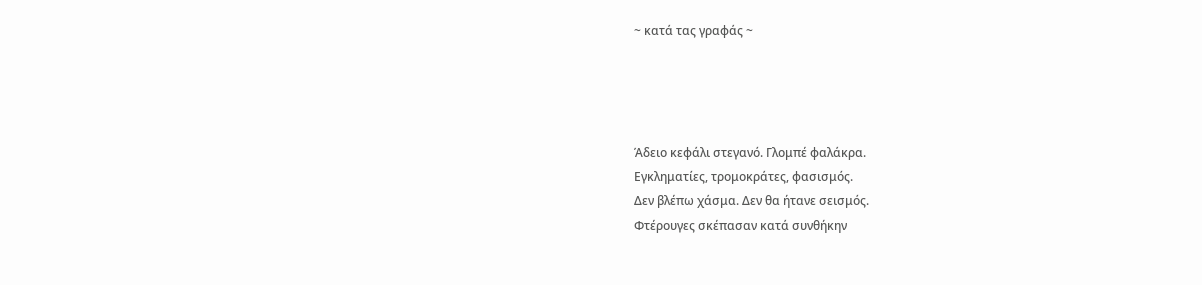~ κατά τας γραφάς ~




Άδειο κεφάλι στεγανό. Γλομπέ φαλάκρα.
Εγκληματίες, τρομοκράτες, φασισμός.
Δεν βλέπω χάσμα. Δεν θα ήτανε σεισμός.
Φτέρουγες σκέπασαν κατά συνθήκην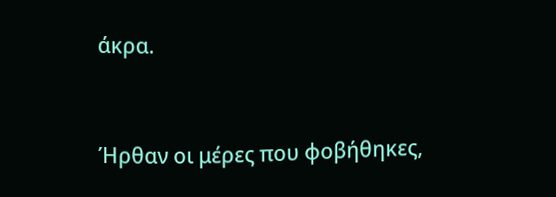άκρα.


Ήρθαν οι μέρες που φοβήθηκες,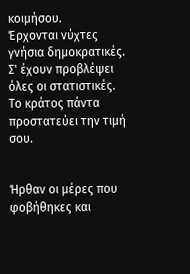κοιμήσου.
Έρχονται νύχτες γνήσια δημοκρατικές.
Σ' έχουν προβλέψει όλες οι στατιστικές.
Το κράτος πάντα προστατεύει την τιμή σου.


Ήρθαν οι μέρες που φοβήθηκες και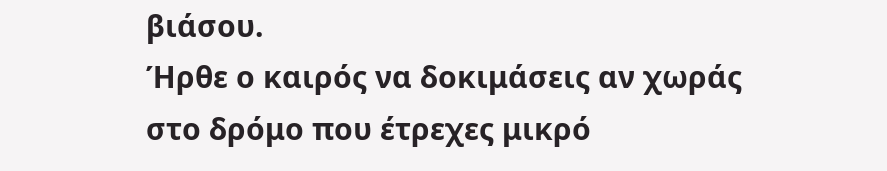βιάσου.
Ήρθε ο καιρός να δοκιμάσεις αν χωράς
στο δρόμο που έτρεχες μικρό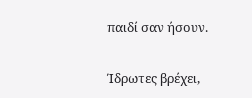παιδί σαν ήσουν.


Ίδρωτες βρέχει,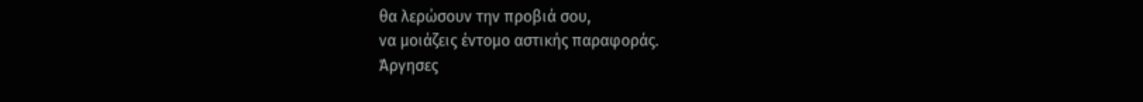θα λερώσουν την προβιά σου,
να μοιάζεις έντομο αστικής παραφοράς.
Άργησες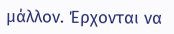μάλλον. Έρχονται να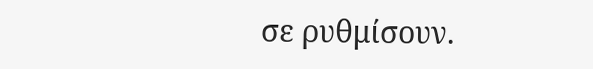σε ρυθμίσουν.